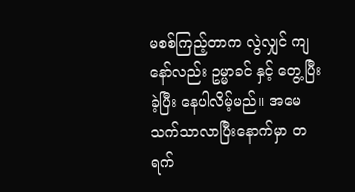မစစ်ကြည့်တာက လွဲလျှင် ကျနော်လည်း ဥမ္မာခင် နှင့် တွေ့ပြီးခဲ့ပြီး နေပါလိမ့်မည်။ အမေ သက်သာလာပြီးနောက်မှာ တရက်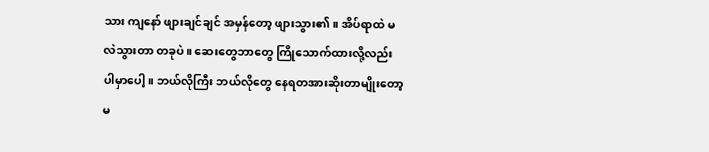သား ကျနော် ဖျားချင်ချင် အမှန်တော့ ဖျားသွား၏။ အိပ်ရာထဲ မလဲသွားတာ တခုပဲ။ ဆေးတွေဘာတွေ ကြိုသောက်ထားလို့လည်း ပါမှာပေါ့။ ဘယ်လိုကြီး ဘယ်လိုတွေ နေရတအားဆိုးတာမျိုးတော့ မ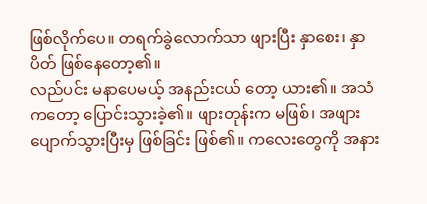ဖြစ်လိုက်ပေ။ တရက်ခွဲလောက်သာ ဖျားပြီး နှာစေး၊ နှာပိတ် ဖြစ်နေတော့၏။
လည်ပင်း မနာပေမယ့် အနည်းငယ် တော့ ယား၏။ အသံကတော့ ပြောင်းသွားခဲ့၏။ ဖျားတုန်းက မဖြစ်၊ အဖျားပျောက်သွားပြီးမှ ဖြစ်ခြင်း ဖြစ်၏။ ကလေးတွေကို အနား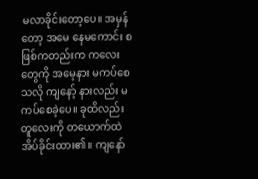မလာခိုင်းတော့ပေ။ အမှန်တော့ အမေ နေမကောင်း စဖြစ်ကတည်းက ကလေးတွေကို အမေ့နား မကပ်စေသလို ကျနော့် နားလည်း မကပ်စေခဲ့ပေ။ ခုထိလည်း တူလေးကို တယောက်ထဲ အိပ်ခိုင်းထား၏။ ကျနော်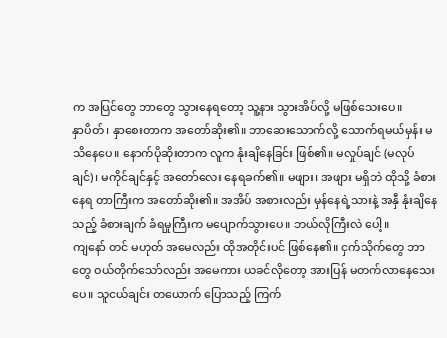က အပြင်တွေ ဘာတွေ သွားနေရတော့ သူ့နား သွားအိပ်လို့ မဖြစ်သေးပေ။
နှာပိတ်၊ နှာစေးတာက အတော်ဆိုး၏။ ဘာဆေးသောက်လို့ သောက်ရမယ်မှန်း မသိနေပေ။ နောက်ပိုဆိုးတာက လူက နုံးချိနေခြင်း ဖြစ်၏။ မလှုပ်ချင် (မလုပ်ချင်)၊ မကိုင်ချင်နှင့် အတော်လေး နေရခက်၏။ မဖျား၊ အဖျား မရှိဘဲ ထိုသို့ ခံစားနေရ တာကြီးက အတော်ဆိုး၏။ အအိပ် အစားလည်း မှန်နေရဲ့သားနဲ့ အနှီ နုံးချိနေသည့် ခံစားချက် ခံရမှုကြီးက မပျောက်သွားပေ။ ဘယ်လိုကြီးလဲ ပေါ့။
ကျနော် တင် မဟုတ် အမေလည်း ထိုအတိုင်းပင် ဖြစ်နေ၏။ ငှက်သိုက်တွေ ဘာတွေ ဝယ်တိုက်သော်လည်း အမေကား ယခင်လိုတော့ အားပြန် မတက်လာနေသေးပေ။ သူငယ်ချင်း တယောက် ပြောသည့် ကြက်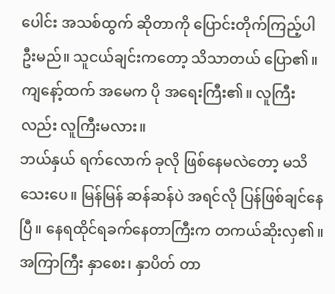ပေါင်း အသစ်ထွက် ဆိုတာကို ပြောင်းတိုက်ကြည့်ပါဦးမည်။ သူငယ်ချင်းကတော့ သိသာတယ် ပြော၏။ ကျနော့်ထက် အမေက ပို အရေးကြီး၏။ လူကြီးလည်း လူကြီးမလား။
ဘယ်နှယ် ရက်လောက် ခုလို ဖြစ်နေမလဲတော့ မသိသေးပေ။ မြန်မြန် ဆန်ဆန်ပဲ အရင်လို ပြန်ဖြစ်ချင်နေပြီ။ နေရထိုင်ရခက်နေတာကြီးက တကယ်ဆိုးလှ၏။ အကြာကြီး နှာစေး၊ နှာပိတ် တာ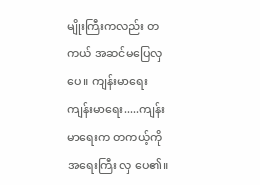မျိုးကြီးကလည်း တကယ် အဆင်မပြေလှပေ။ ကျန်းမာရေး ကျန်းမာရေး.....ကျန်းမာရေးက တကယ့်ကို အရေးကြီး လှ ပေ၏။